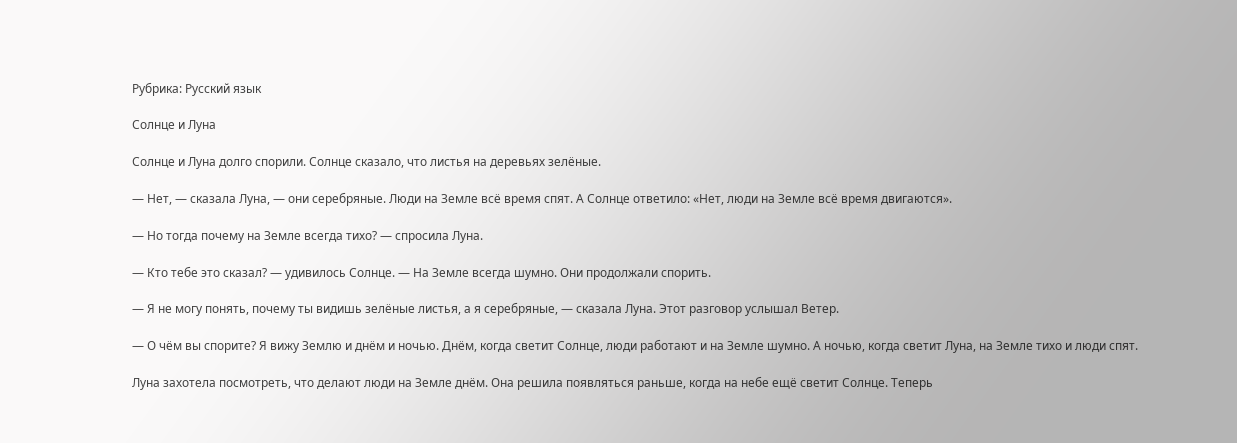Рубрика: Русский язык

Солнце и Луна

Солнце и Луна долго спорили. Солнце сказало, что листья на деревьях зелёные.

— Нет, — сказала Луна, — они серебряные. Люди на Земле всё время спят. А Солнце ответило: «Нет, люди на Земле всё время двигаются».

— Но тогда почему на Земле всегда тихо? — спросила Луна.

— Кто тебе это сказал? — удивилось Солнце. — На Земле всегда шумно. Они продолжали спорить.

— Я не могу понять, почему ты видишь зелёные листья, а я серебряные, — сказала Луна. Этот разговор услышал Ветер.

— О чём вы спорите? Я вижу Землю и днём и ночью. Днём, когда светит Солнце, люди работают и на Земле шумно. А ночью, когда светит Луна, на Земле тихо и люди спят.

Луна захотела посмотреть, что делают люди на Земле днём. Она решила появляться раньше, когда на небе ещё светит Солнце. Теперь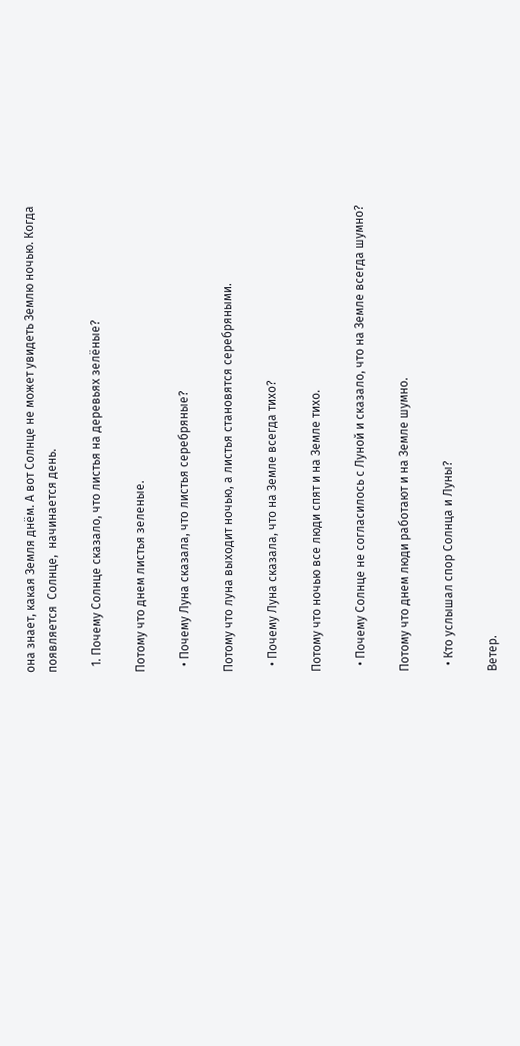она знает, какая Земля днём. А вот Солнце не может увидеть Землю ночью. Когда появляется  Солнце,  начинается день.

  1. Почему Солнце сказало, что листья на деревьях зелёные?

Потому что днем листья зеленые.

  • Почему Луна сказала, что листья серебряные?

Потому что луна выходит ночью, а листья становятся серебряными.

  • Почему Луна сказала, что на Земле всегда тихо?

Потому что ночью все люди спят и на Земле тихо.

  • Почему Солнце не согласилось с Луной и сказало, что на Земле всегда шумно?

Потому что днем люди работают и на Земле шумно.

  • Кто услышал спор Солнца и Луны?

Ветер.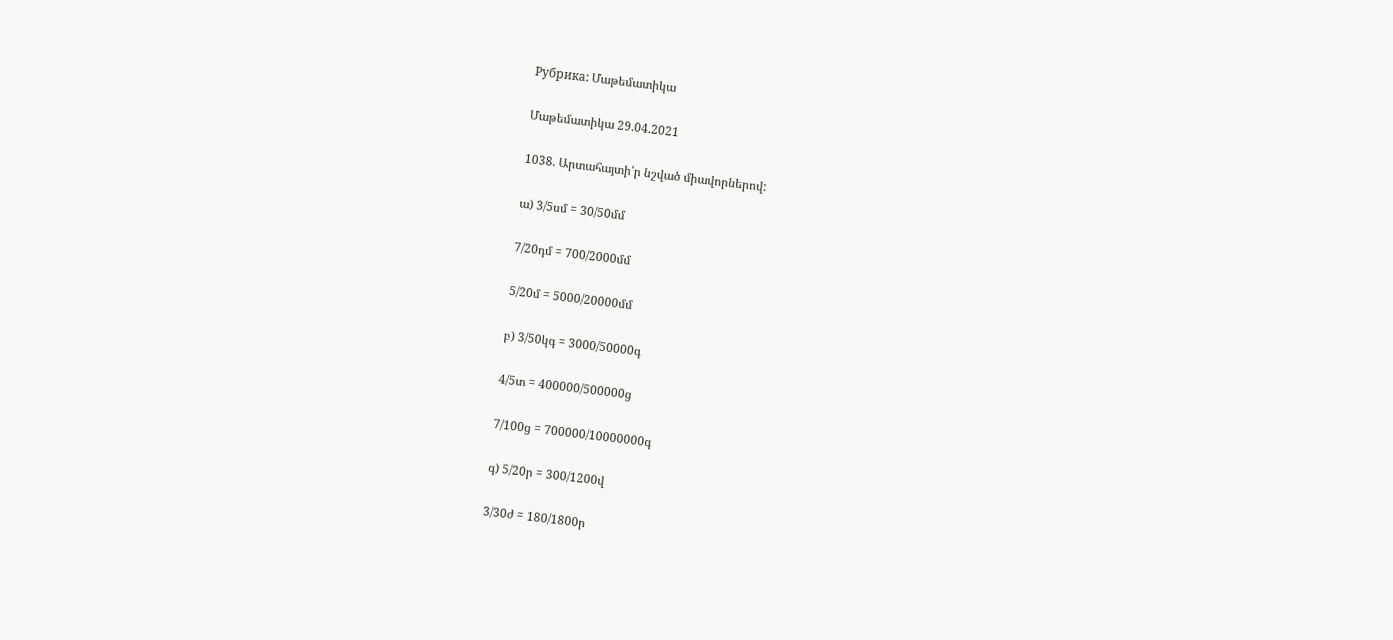Рубрика: Մաթեմատիկա

Մաթեմատիկա 29.04.2021

1038. Արտահայտի՛ր նշված միավորներով:

ա) 3/5սմ = 30/50մմ

7/20դմ = 700/2000մմ

5/20մ = 5000/20000մմ

բ) 3/50կգ = 3000/50000գ

4/5տ = 400000/500000ց

7/100ց = 700000/10000000գ

գ) 5/20ր = 300/1200վ

3/30ժ = 180/1800ր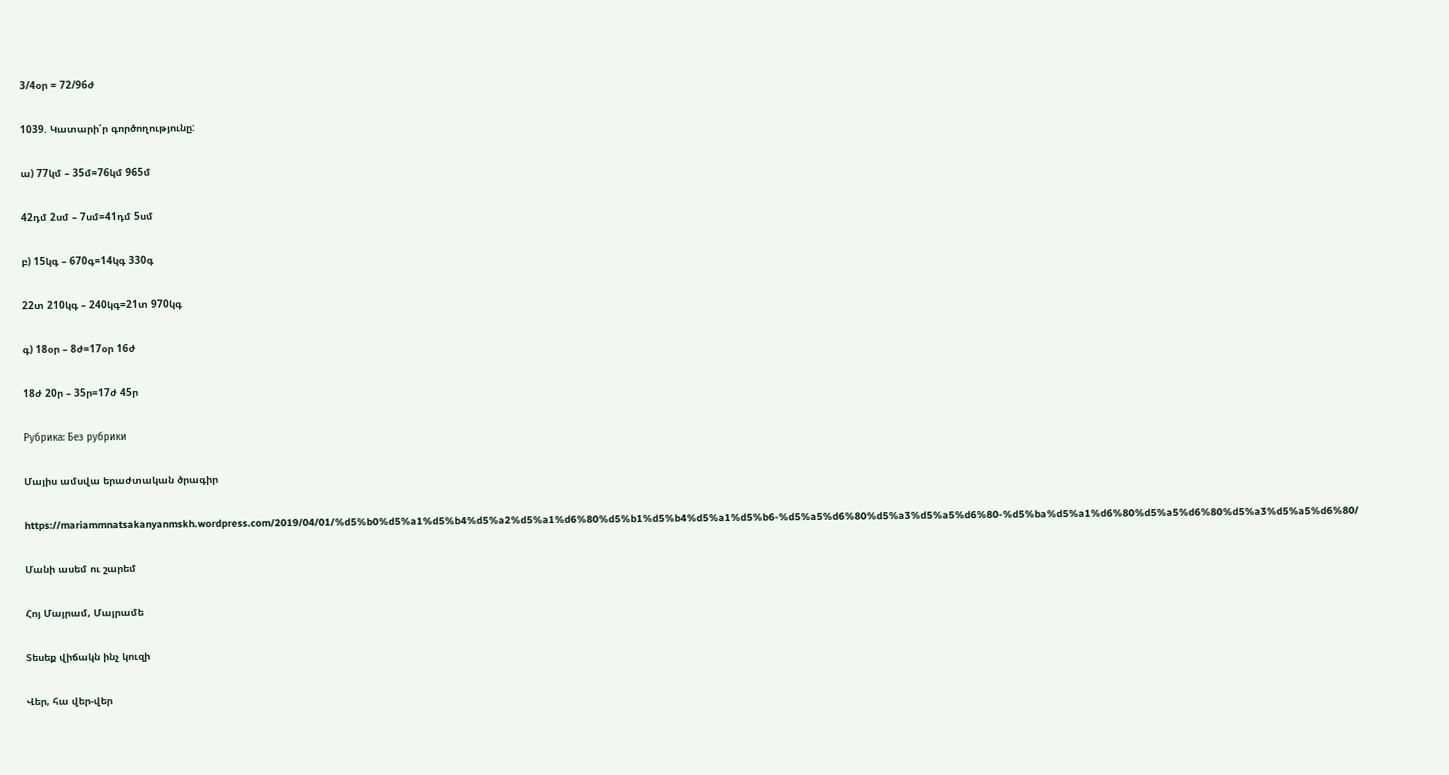3/4օր = 72/96ժ

1039. Կատարի՛ր գործողությունը:

ա) 77կմ – 35մ=76կմ 965մ

42դմ 2սմ – 7սմ=41դմ 5սմ

բ) 15կգ – 670գ=14կգ 330գ

22տ 210կգ – 240կգ=21տ 970կգ

գ) 18օր – 8ժ=17օր 16ժ

18ժ 20ր – 35ր=17ժ 45ր

Рубрика: Без рубрики

Մայիս ամսվա երաժտական ծրագիր

https://mariammnatsakanyanmskh.wordpress.com/2019/04/01/%d5%b0%d5%a1%d5%b4%d5%a2%d5%a1%d6%80%d5%b1%d5%b4%d5%a1%d5%b6-%d5%a5%d6%80%d5%a3%d5%a5%d6%80-%d5%ba%d5%a1%d6%80%d5%a5%d6%80%d5%a3%d5%a5%d6%80/

Մանի ասեմ ու շարեմ

Հոյ Մայրամ, Մայրամե

Տեսեք վիճակն ինչ կուզի

Վեր, հա վեր-վեր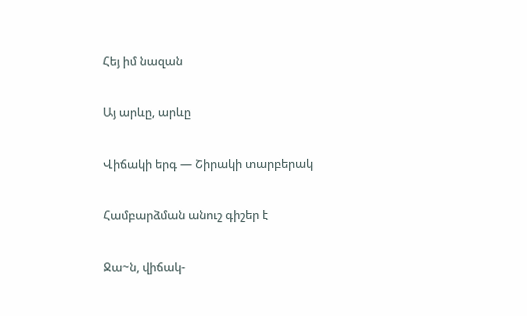Հեյ իմ նազան

Այ արևը, արևը

Վիճակի երգ — Շիրակի տարբերակ

Համբարձման անուշ գիշեր է

Ջա~ն, վիճակ-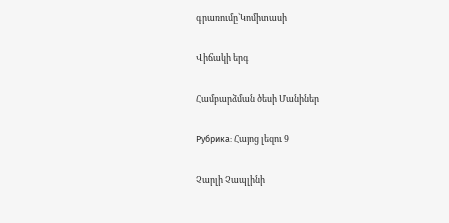գրառումը՝Կոմիտասի

Վիճակի երգ

Համբարձման ծեսի Մանիներ

Рубрика: Հայոց լեզու 9

Չարլի Չապլինի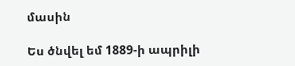մասին

Ես ծնվել եմ 1889-ի ապրիլի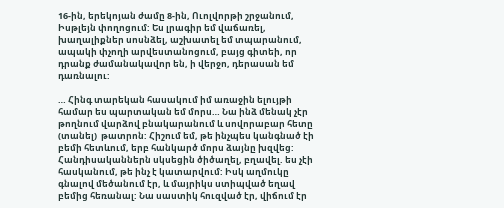16-ին, երեկոյան ժամը 8-ին, Ուոլվորթի շրջանում, Իսթլեյն փողոցում: Ես լրագիր եմ վաճառել, խաղալիքներ սոսնձել, աշխատել եմ տպարանում, ապակի փչողի արվեստանոցում, բայց գիտեի, որ դրանք ժամանակավոր են, ի վերջո, դերասան եմ դառնալու:

… Հինգ տարեկան հասակում իմ առաջին ելույթի համար ես պարտական եմ մորս… Նա ինձ մենակ չէր թողնում վարձով բնակարանում և սովորաբար հետը (տանել)  թատրոն: Հիշում եմ, թե ինչպես կանգնած էի բեմի հետևում, երբ հանկարծ մորս ձայնը խզվեց: Հանդիսականներն սկսեցին ծիծաղել, բղավել. ես չէի հասկանում, թե ինչ է կատարվում: Իսկ աղմուկը գնալով մեծանում էր, և մայրիկս ստիպված եղավ բեմից հեռանալ: Նա սաստիկ հուզված էր, վիճում էր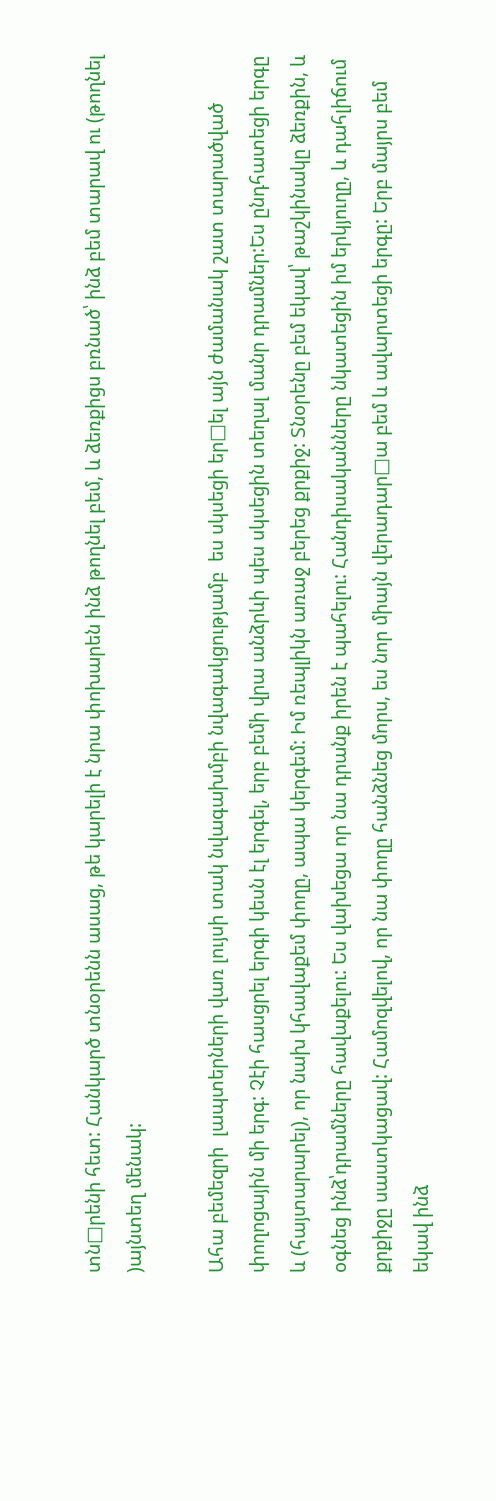տն□րենի հետ: Հանկարծ տնօրենն ասաց, թե կարելի է նրա փոխարեն ինձ թողնել բեմ, և ձեռքիցս բռնած՝ ինձ բեմ տարավ ու (թողնել )այնտեղ մենակ:

Ահա բեմեզրի  լապտերների վառ լույսի տակ նվագախմբի նվագակցությամբ  ես սկսեցի եր□ել այն ժամանակ շատ տարածված փողոցային մի երգ: Չէի հասցրել երգի կեսն էլ երգել, երբ բեմի վրա անձրևի պես սկսեցին տեղալ մանր դրամներ:Ես ընդհատեցի երգը և (հայտարարել), որ նախ կհավաքեմ փողը, ապա կերգեմ: Իմ ռեպլիկն առաջ բերեց քրքիջ: Տնօրենը բեմ եկավ՝ թաշկինակը ձեռքին, և օգնեց ինձ՝դրամները հավաքելու: Ես վախեցա որ նա դրանք իրեն է պահելու: Հանդիսականները նկատեցին իմ երկյուղը, և դահլիճում քրքիջը սաստկացավ: Համոզվելով, որ նա փողը հանձնեց մորս, ես նոր միայն վերադար□ա բեմ և ավարտեցի երգը: Երբ մայրս բեմ եկավ ինձ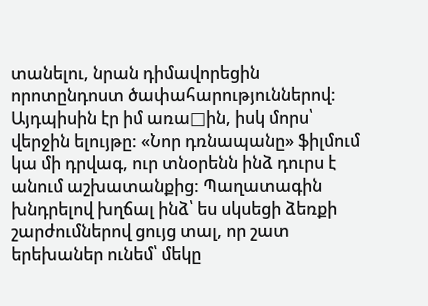տանելու, նրան դիմավորեցին որոտընդոստ ծափահարություններով: Այդպիսին էր իմ առա□ին, իսկ մորս՝ վերջին ելույթը: «Նոր դռնապանը» ֆիլմում կա մի դրվագ, ուր տնօրենն ինձ դուրս է անում աշխատանքից: Պաղատագին խնդրելով խղճալ ինձ՝ ես սկսեցի ձեռքի շարժումներով ցույց տալ, որ շատ երեխաներ ունեմ՝ մեկը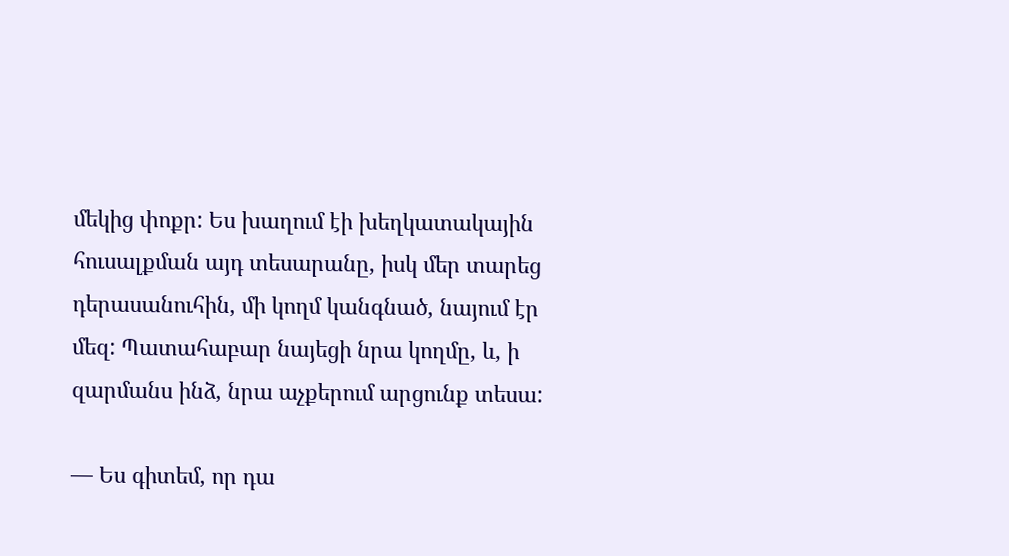մեկից փոքր: Ես խաղում էի խեղկատակային հուսալքման այդ տեսարանը, իսկ մեր տարեց  դերասանուհին, մի կողմ կանգնած, նայում էր մեզ: Պատահաբար նայեցի նրա կողմը, և, ի զարմանս ինձ, նրա աչքերում արցունք տեսա:

— Ես գիտեմ, որ դա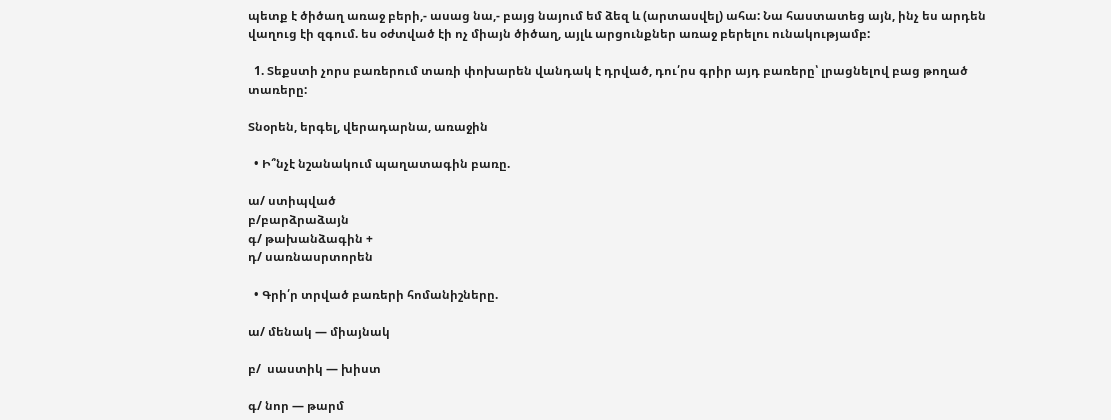պետք է ծիծաղ առաջ բերի,- ասաց նա,- բայց նայում եմ ձեզ և (արտասվել) ահա: Նա հաստատեց այն, ինչ ես արդեն վաղուց էի զգում. ես օժտված էի ոչ միայն ծիծաղ, այլև արցունքներ առաջ բերելու ունակությամբ:

  1. Տեքստի չորս բառերում տառի փոխարեն վանդակ է դրված, դու՛րս գրիր այդ բառերը՝ լրացնելով բաց թողած տառերը:

Տնօրեն, երգել, վերադարնա, առաջին

  • Ի՞նչէ նշանակում պաղատագին բառը.

ա/ ստիպված
բ/բարձրաձայն
գ/ թախանձագին +
դ/ սառնասրտորեն

  • Գրի՛ր տրված բառերի հոմանիշները.

ա/ մենակ — միայնակ

բ/  սաստիկ — խիստ

գ/ նոր — թարմ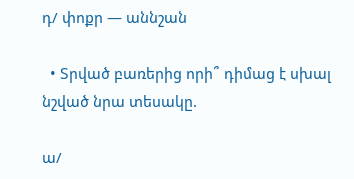դ/ փոքր — աննշան

  • Տրված բառերից որի՞ դիմաց է սխալ նշված նրա տեսակը.

ա/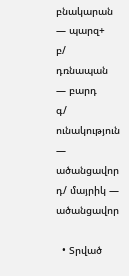բնակարան — պարզ+
բ/ դռնապան — բարդ
գ/ ունակություն — ածանցավոր
դ/ մայրիկ — ածանցավոր

  • Տրված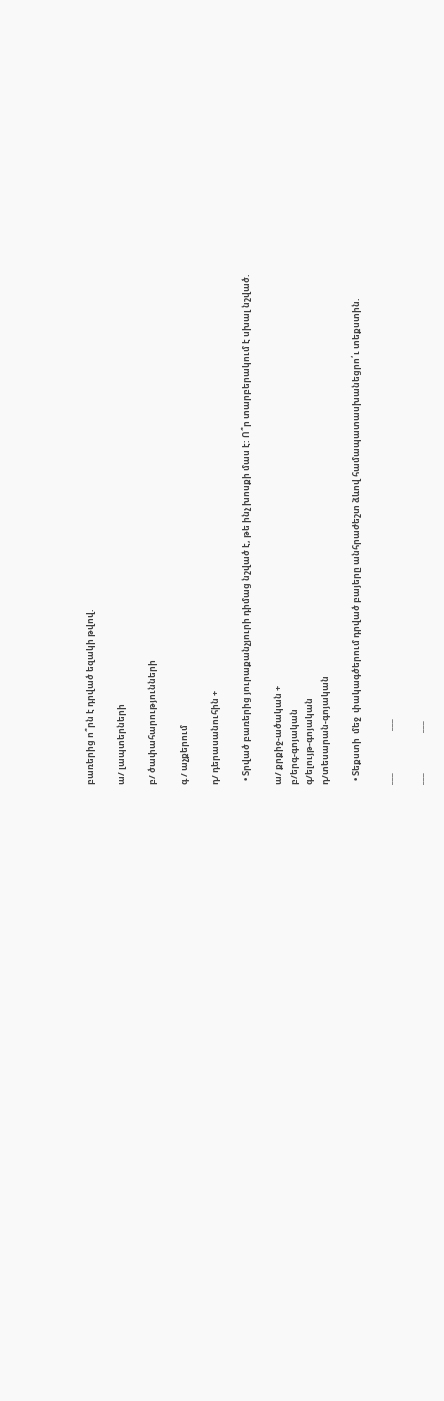բառերից ո՞րն է դրված եզակի թվով.

ա/ լապտերների

բ/ ծափահարությունների

գ / աչքերում

դ/ դերասանուհին +

  • Տրված բառերից յուրաքանչյուրի դիմաց նշված է, թե ինչ խոսքի մաս է: Ո՞ր տարբերակում է սխալ նշված.

ա/ քրքիջ-ածական +
բ/երգ-գոյական
գ/ելույթ-գոյական
դ/տեսարան-գոյական

  • Տեքստի  մեջ  փակագծերում դրված բայերը անհրաժեշտ ձևով համապատասխանեցրո՛ւ տեքստին.

___                     ___

___                    ___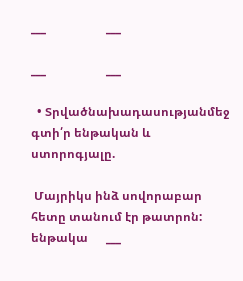___                    ___

___                    ___

  • Տրվածնախադասությանմեջ գտի՛ր ենթական և ստորոգյալը.

 Մայրիկս ինձ սովորաբար հետը տանում էր թատրոն:
ենթակա      ___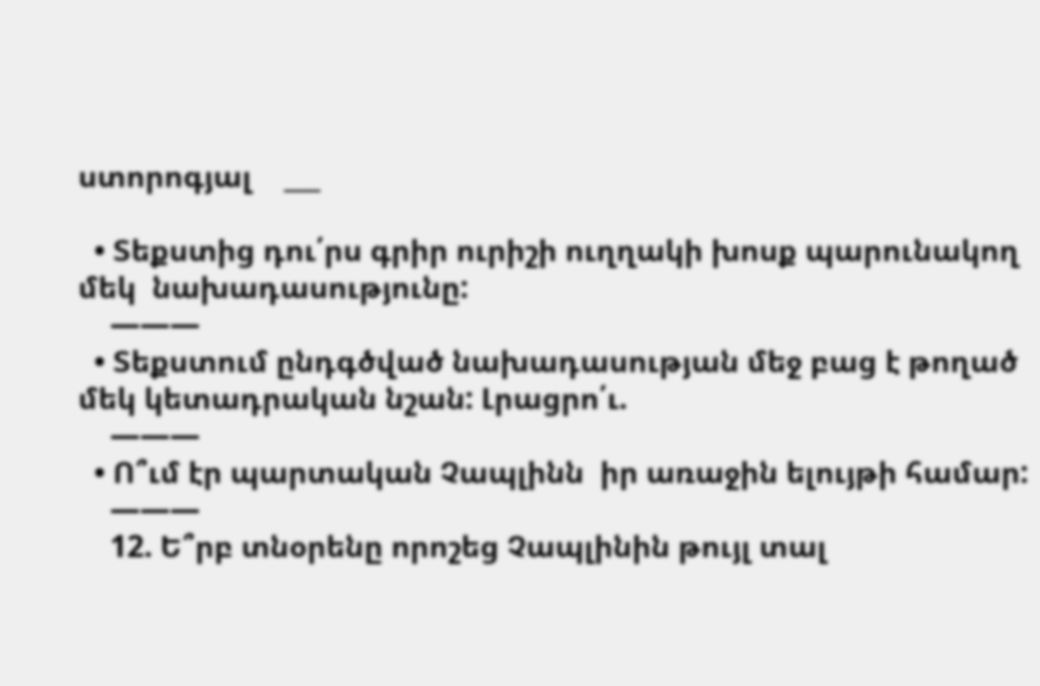ստորոգյալ    ___

  • Տեքստից դու՛րս գրիր ուրիշի ուղղակի խոսք պարունակող մեկ  նախադասությունը:
    ———
  • Տեքստում ընդգծված նախադասության մեջ բաց է թողած մեկ կետադրական նշան: Լրացրո՛ւ.
    ———
  • Ո՞ւմ էր պարտական Չապլինն  իր առաջին ելույթի համար:
    ———
    12. Ե՞րբ տնօրենը որոշեց Չապլինին թույլ տալ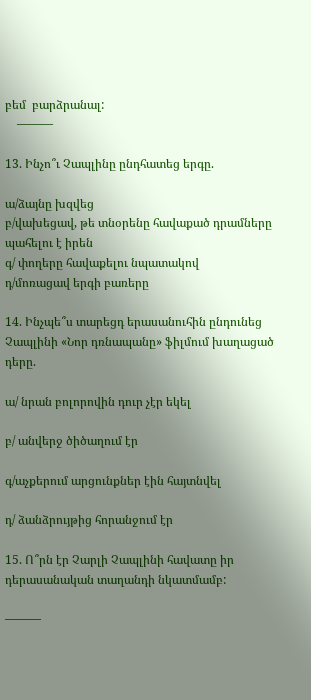բեմ  բարձրանալ:
    ———

13. Ինչո՞ւ Չապլինը ընդհատեց երգը.

ա/ձայնը խզվեց
բ/վախեցավ, թե տնօրենը հավաքած դրամները պահելու է իրեն
գ/ փողերը հավաքելու նպատակով
դ/մոռացավ երգի բառերը

14. Ինչպե՞ս տարեցդ երասանուհին ընդունեց Չապլինի «Նոր դռնապանը» ֆիլմում խաղացած դերը.

ա/ նրան բոլորովին դուր չէր եկել

բ/ անվերջ ծիծաղում էր

գ/աչքերում արցունքներ էին հայտնվել

դ/ ձանձրույթից հորանջում էր

15. Ո՞րն էր Չարլի Չապլինի հավատը իր դերասանական տաղանդի նկատմամբ:

———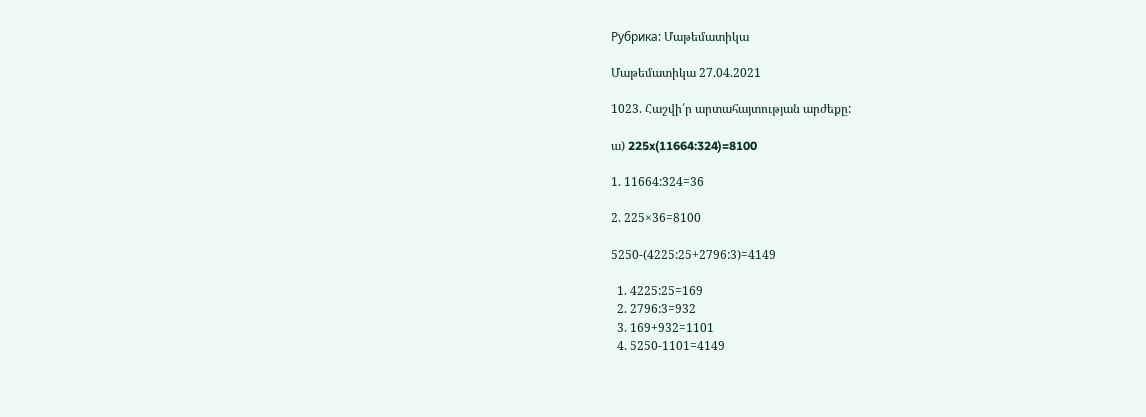Рубрика: Մաթեմատիկա

Մաթեմատիկա 27.04.2021

1023. Հաշվի՛ր արտահայտության արժեքը:

ա) 225x(11664:324)=8100

1. 11664:324=36

2. 225×36=8100

5250-(4225:25+2796:3)=4149

  1. 4225:25=169
  2. 2796:3=932
  3. 169+932=1101
  4. 5250-1101=4149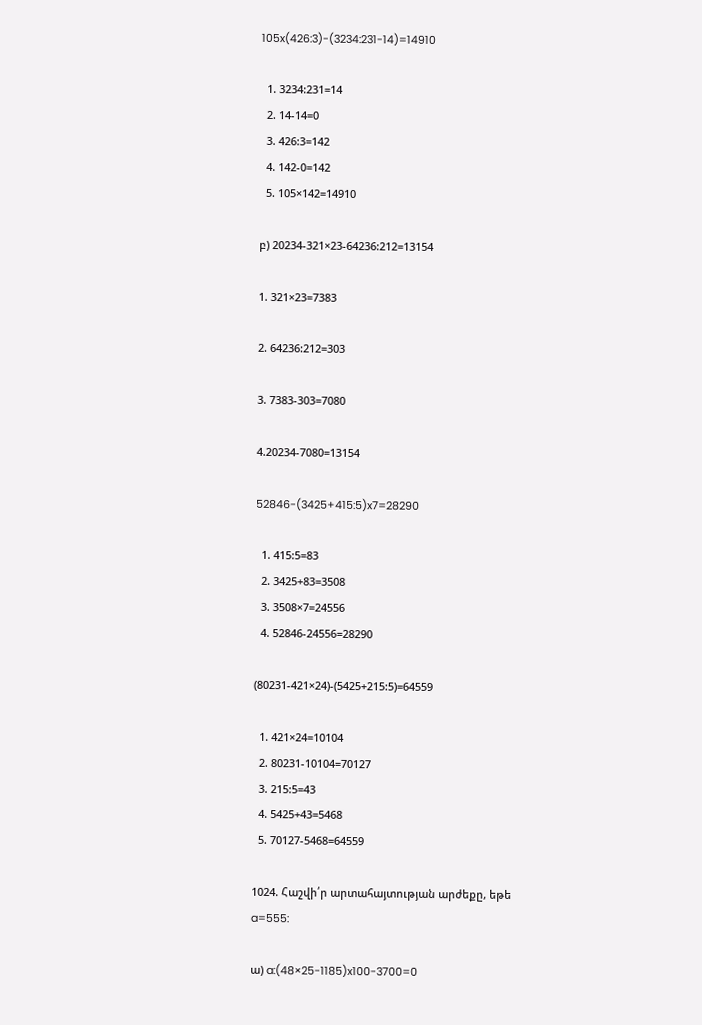105x(426:3)-(3234:231-14)=14910

  1. 3234:231=14
  2. 14-14=0
  3. 426:3=142
  4. 142-0=142
  5. 105×142=14910

բ) 20234-321×23-64236:212=13154

1. 321×23=7383

2. 64236:212=303

3. 7383-303=7080

4.20234-7080=13154

52846-(3425+415:5)x7=28290

  1. 415:5=83
  2. 3425+83=3508
  3. 3508×7=24556
  4. 52846-24556=28290

(80231-421×24)-(5425+215:5)=64559

  1. 421×24=10104
  2. 80231-10104=70127
  3. 215:5=43
  4. 5425+43=5468
  5. 70127-5468=64559

1024. Հաշվի՛ր արտահայտության արժեքը, եթե a=555:

ա) a:(48×25-1185)x100-3700=0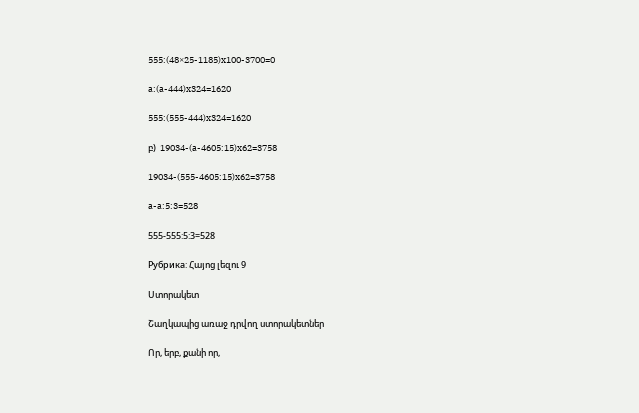555:(48×25-1185)x100-3700=0

a:(a-444)x324=1620

555:(555-444)x324=1620

բ)  19034-(a-4605:15)x62=3758

19034-(555-4605:15)x62=3758

a-a:5:3=528

555-555:5:3=528

Рубрика: Հայոց լեզու 9

Ստորակետ

Շաղկապից առաջ դրվող ստորակետներ

Որ, երբ, քանի որ,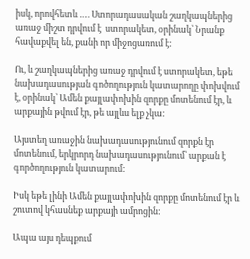իսկ, որովհետև …. Ստորադասական շաղկապներից առաջ միշտ դրվում է  ստորակետ, օրինակ՝ Նրանք հավաքվել են, քանի որ միջոցառում է:

Ու, և շաղկապներից առաջ դրվում է ստորակետ, եթե նախադասության գոծողություն կատարողը փոխվում է, օրինակ՝ Ամեն քայլափոխին զորքը մոտենում էր, և արքային թվում էր, թե այլևս ելք չկա:

Այստեղ առաջին նախադասությունում զորքն էր մոտենում, երկրորդ նախադասությունում՝ արքան է գործողություն կատարում:

Իսկ եթե լինի Ամեն քայլափոխին զորքը մոտենում էր և շուտով կհասնեք արքայի ամրոցին:

Ապա այս դեպքում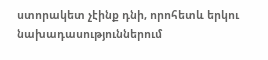ստորակետ չէինք դնի, որոհետև երկու նախադասություններում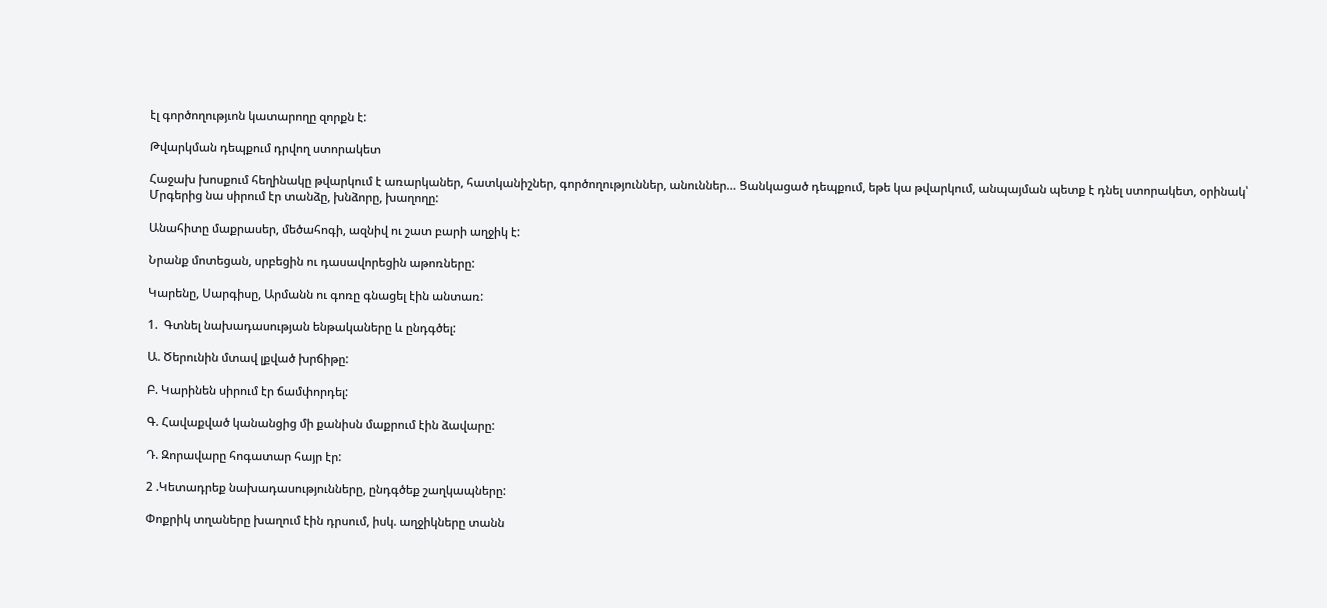էլ գործողությւոն կատարողը զորքն է:

Թվարկման դեպքում դրվող ստորակետ

Հաջախ խոսքում հեղինակը թվարկում է առարկաներ, հատկանիշներ, գործողություններ, անուններ… Ցանկացած դեպքում, եթե կա թվարկում, անպայման պետք է դնել ստորակետ, օրինակ՝ Մրգերից նա սիրում էր տանձը, խնձորը, խաղողը:

Անահիտը մաքրասեր, մեծահոգի, ազնիվ ու շատ բարի աղջիկ է:

Նրանք մոտեցան, սրբեցին ու դասավորեցին աթոռները:

Կարենը, Սարգիսը, Արմանն ու գոռը գնացել էին անտառ:

1.  Գտնել նախադասության ենթակաները և ընդգծել:

Ա. Ծերունին մտավ լքված խրճիթը:

Բ. Կարինեն սիրում էր ճամփորդել:

Գ. Հավաքված կանանցից մի քանիսն մաքրում էին ձավարը:

Դ. Զորավարը հոգատար հայր էր:

2 .Կետադրեք նախադասությունները, ընդգծեք շաղկապները:

Փոքրիկ տղաները խաղում էին դրսում, իսկ. աղջիկները տանն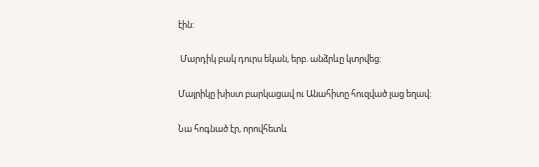էին:

 Մարդիկ բակ դուրս եկան, երբ. անձրևը կտրվեց:

Մայրիկը խիստ բարկացավ ու Անահիտը հուզված լաց եղավ:

Նա հոգնած էր, որովհետև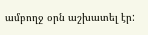ամբողջ օրն աշխատել էր: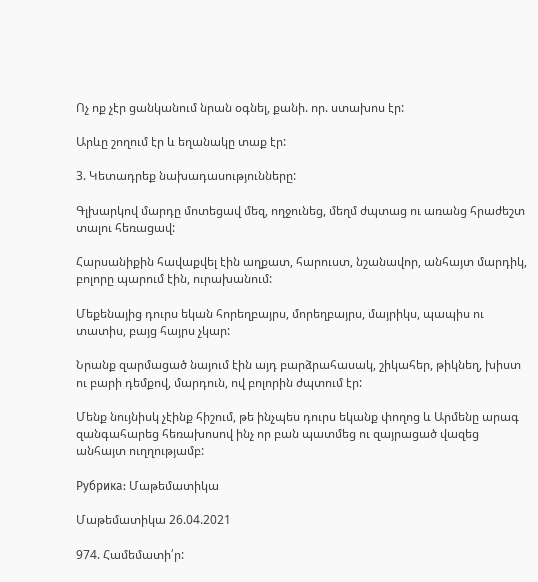Ոչ ոք չէր ցանկանում նրան օգնել, քանի. որ. ստախոս էր:

Արևը շողում էր և եղանակը տաք էր:

3. Կետադրեք նախադասությունները:

Գլխարկով մարդը մոտեցավ մեզ, ողջունեց, մեղմ ժպտաց ու առանց հրաժեշտ տալու հեռացավ:

Հարսանիքին հավաքվել էին աղքատ, հարուստ, նշանավոր, անհայտ մարդիկ, բոլորը պարում էին, ուրախանում:

Մեքենայից դուրս եկան հորեղբայրս, մորեղբայրս, մայրիկս, պապիս ու տատիս, բայց հայրս չկար:

Նրանք զարմացած նայում էին այդ բարձրահասակ, շիկահեր, թիկնեղ, խիստ ու բարի դեմքով, մարդուն, ով բոլորին ժպտում էր:

Մենք նույնիսկ չէինք հիշում, թե ինչպես դուրս եկանք փողոց և Արմենը արագ զանգահարեց հեռախոսով ինչ որ բան պատմեց ու զայրացած վազեց անհայտ ուղղությամբ:

Рубрика: Մաթեմատիկա

Մաթեմատիկա 26.04.2021

974. Համեմատի՛ր: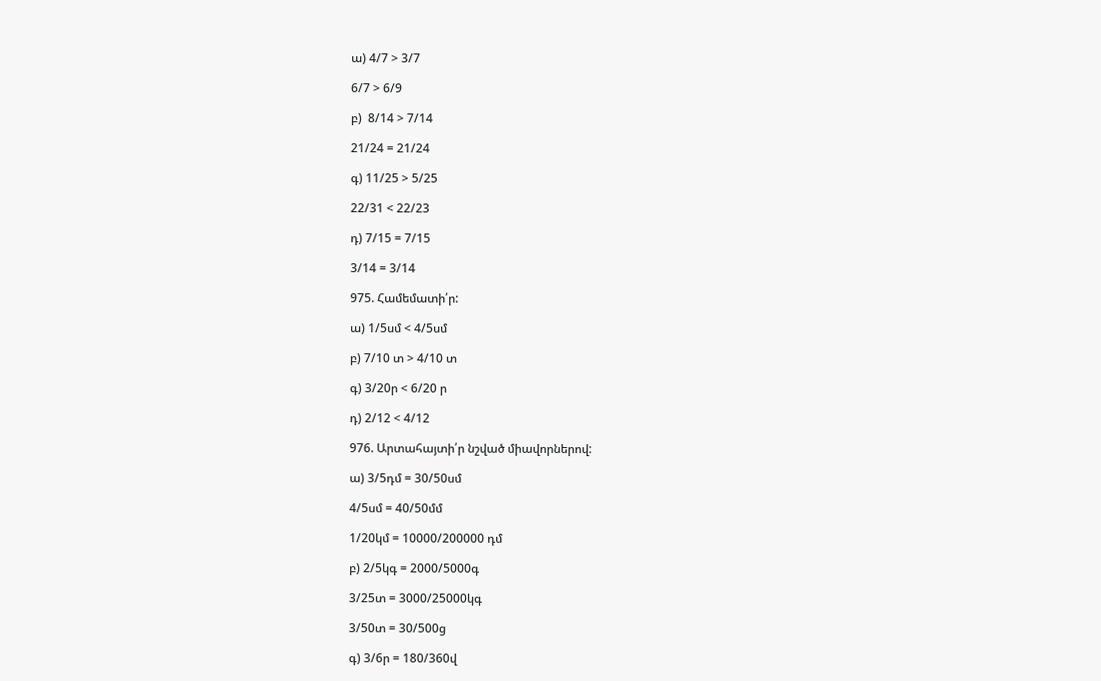ա) 4/7 > 3/7

6/7 > 6/9

բ)  8/14 > 7/14

21/24 = 21/24

գ) 11/25 > 5/25

22/31 < 22/23

դ) 7/15 = 7/15

3/14 = 3/14

975. Համեմատի՛ր:

ա) 1/5սմ < 4/5սմ

բ) 7/10 տ > 4/10 տ

գ) 3/20ր < 6/20 ր

դ) 2/12 < 4/12

976. Արտահայտի՛ր նշված միավորներով:

ա) 3/5դմ = 30/50սմ

4/5սմ = 40/50մմ

1/20կմ = 10000/200000 դմ

բ) 2/5կգ = 2000/5000գ

3/25տ = 3000/25000կգ

3/50տ = 30/500ց

գ) 3/6ր = 180/360վ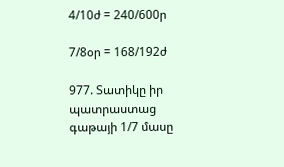4/10ժ = 240/600ր

7/8օր = 168/192ժ

977. Տատիկը իր պատրաստաց գաթայի 1/7 մասը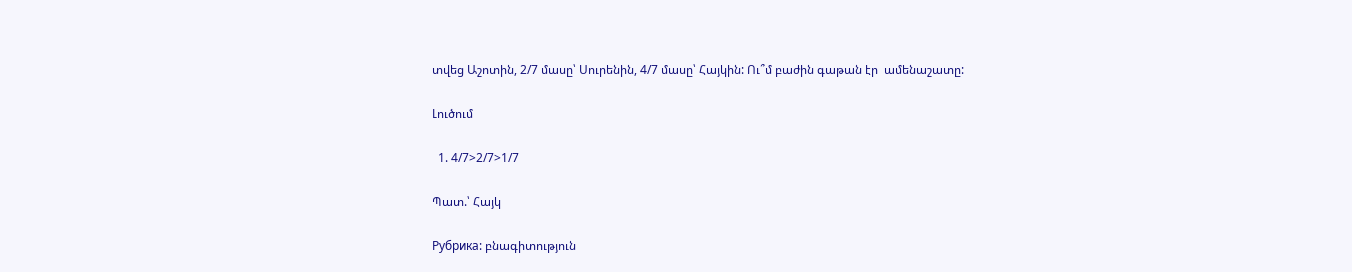տվեց Աշոտին, 2/7 մասը՝ Սուրենին, 4/7 մասը՝ Հայկին: Ու՞մ բաժին գաթան էր  ամենաշատը:

Լուծում

  1. 4/7>2/7>1/7

Պատ.՝ Հայկ

Рубрика: բնագիտություն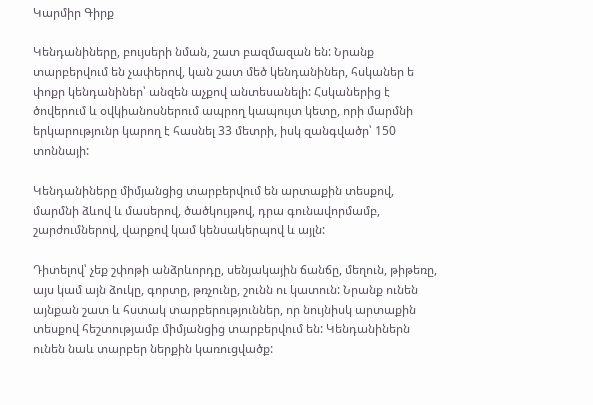Կարմիր Գիրք

Կենդանիները, բույսերի նման, շատ բազմազան են: Նրանք տարբերվում են չափերով, կան շատ մեծ կենդանիներ, հսկաներ ե փոքր կենդանիներ՝ անզեն աչքով անտեսանելի: Հսկաներից է ծովերում և օվկիանոսներում ապրող կապույտ կետը, որի մարմնի երկարությունր կարող է հասնել 33 մետրի, իսկ զանգվածր՝ 150 տոննայի:

Կենդանիները միմյանցից տարբերվում են արտաքին տեսքով, մարմնի ձևով և մասերով, ծածկույթով, դրա գունավորմամբ, շարժումներով, վարքով կամ կենսակերպով և այլն:

Դիտելով՝ չեք շփոթի անձրևորդը, սենյակային ճանճը, մեղուն, թիթեռը, այս կամ այն ձուկը, գորտը, թռչունը, շունն ու կատուն: Նրանք ունեն այնքան շատ և հստակ տարբերություններ, որ նույնիսկ արտաքին տեսքով հեշտությամբ միմյանցից տարբերվում են: Կենդանիներն ունեն նաև տարբեր ներքին կառուցվածք: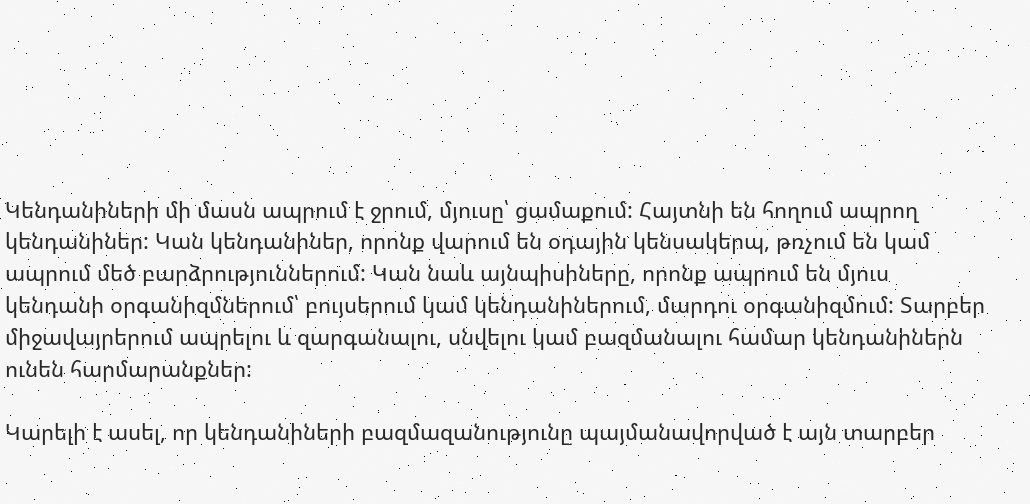Կենդանիների մի մասն ապրում է ջրում, մյուսը՝ ցամաքում: Հայտնի են հողում ապրող կենդանիներ: Կան կենդանիներ, որոնք վարում են օդային կենսակերպ, թռչում են կամ ապրում մեծ բարձրություններում: Կան նաև այնպիսիները, որոնք ապրում են մյուս կենդանի օրգանիզմներում՝ բույսերում կամ կենդանիներում, մարդու օրգանիզմում: Տարբեր միջավայրերում ապրելու և զարգանալու, սնվելու կամ բազմանալու համար կենդանիներն ունեն հարմարանքներ:

Կարելի է ասել, որ կենդանիների բազմազանությունը պայմանավորված է այն տարբեր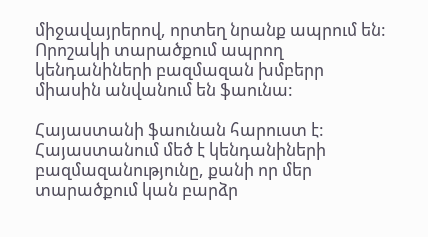միջավայրերով, որտեղ նրանք ապրում են: Որոշակի տարածքում ապրող կենդանիների բազմազան խմբերր միասին անվանում են ֆաունա:

Հայաստանի ֆաունան հարուստ է: Հայաստանում մեծ է կենդանիների բազմազանությունը, քանի որ մեր տարածքում կան բարձր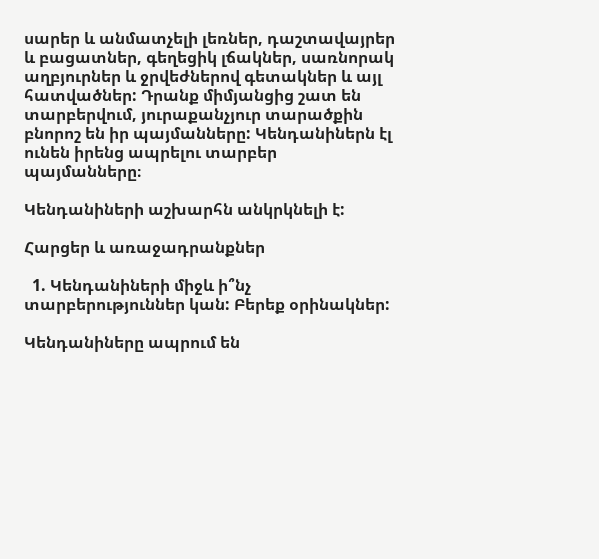սարեր և անմատչելի լեռներ, դաշտավայրեր և բացատներ, գեղեցիկ լճակներ, սառնորակ աղբյուրներ և ջրվեժներով գետակներ և այլ հատվածներ: Դրանք միմյանցից շատ են տարբերվում, յուրաքանչյուր տարածքին բնորոշ են իր պայմանները: Կենդանիներն էլ ունեն իրենց ապրելու տարբեր պայմանները։

Կենդանիների աշխարհն անկրկնելի է:

Հարցեր և առաջադրանքներ

  1. Կենդանիների միջև ի՞նչ տարբերություններ կան: Բերեք օրինակներ:

Կենդանիները ապրում են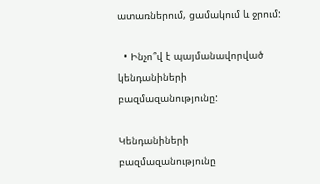ատառներում, ցամակում և ջրում:

  • Ինչո՞վ է պայմանավորված կենդանիների բազմազանությունը:

Կենդանիների բազմազանությունը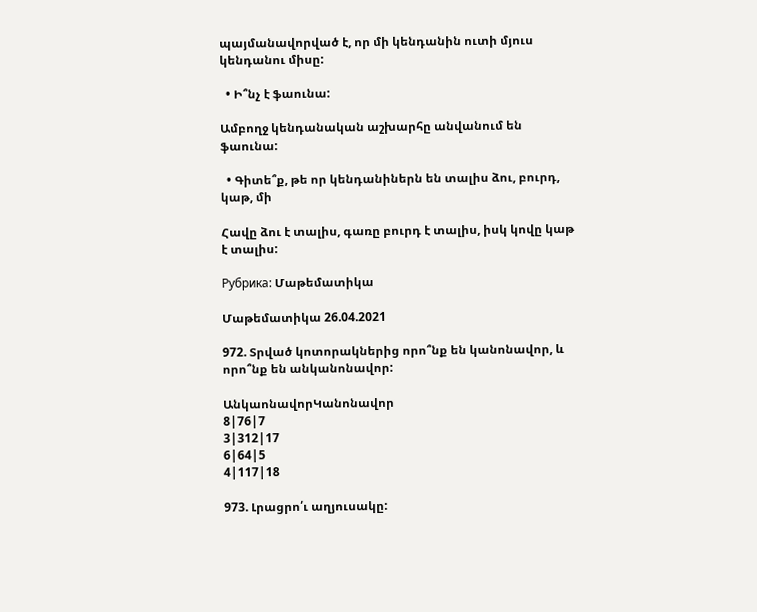պայմանավորված է, որ մի կենդանին ուտի մյուս կենդանու միսը:

  • Ի՞նչ է ֆաունա:

Ամբողջ կենդանական աշխարհը անվանում են ֆաունա:

  • Գիտե՞ք, թե որ կենդանիներն են տալիս ձու, բուրդ, կաթ, մի

Հավը ձու է տալիս, գառը բուրդ է տալիս, իսկ կովը կաթ է տալիս:

Рубрика: Մաթեմատիկա

Մաթեմատիկա 26.04.2021

972. Տրված կոտորակներից որո՞նք են կանոնավոր, և որո՞նք են անկանոնավոր:

ԱնկաոնավորԿանոնավոր
8|76|7
3|312|17
6|64|5
4|117|18

973. Լրացրո՛ւ աղյուսակը: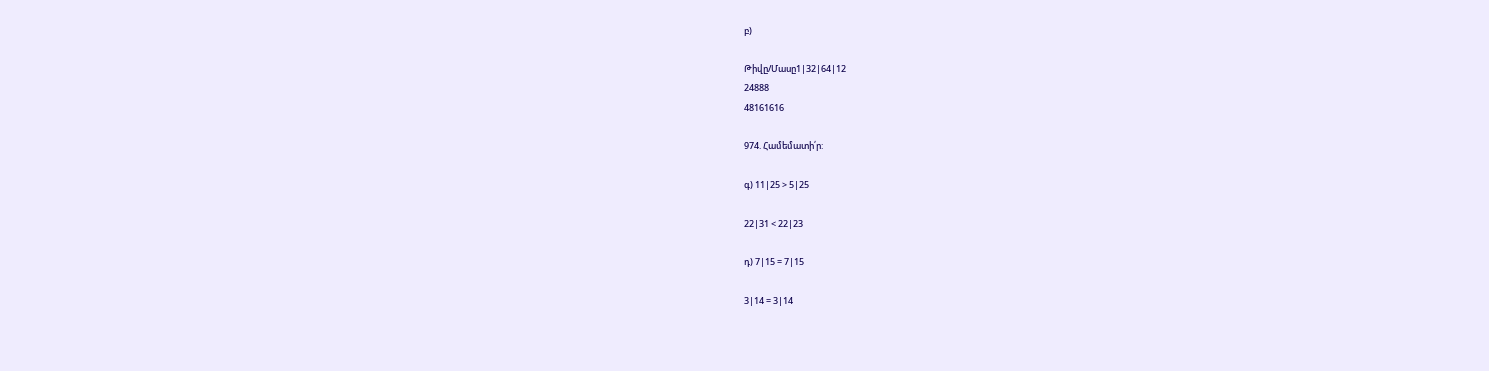բ)

Թիվը/Մասը1|32|64|12
24888
48161616

974. Համեմատի՛ր:

գ) 11|25 > 5|25

22|31 < 22|23

դ) 7|15 = 7|15

3|14 = 3|14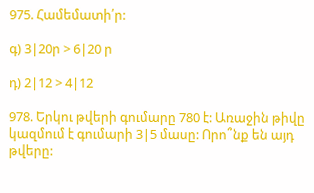975. Համեմատի՛ր:

գ) 3|20ր > 6|20 ր

դ) 2|12 > 4|12

978. Երկու թվերի գումարը 780 է: Առաջին թիվը կազմում է գումարի 3|5 մասը: Որո՞նք են այդ թվերը: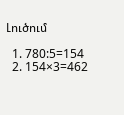Լուծում

  1. 780:5=154
  2. 154×3=462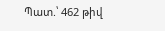Պատ.՝ 462 թիվ